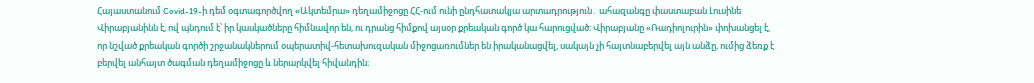Հայաստանում Covid-19-ի դեմ օգտագործվող «Ակտեմրա» դեղամիջոցը ՀՀ-ում ունի ընդհատակյա արտադրություն․ ահազանգը փաստաբան Լուսինե Վիրաբյանինն է, ով պնդում է՝ իր կասկածները հիմնավոր են, ու դրանց հիմքով այսօր քրեական գործ կա հարուցված։ Վիրաբյանը «Ռադիոլուրին» փոխանցել է, որ նշված քրեական գործի շրջանակներում օպերատիվ-հետախուզական միջոցառումներ են իրականացվել, սակայն չի հայտնաբերվել այն անձը, ումից ձեռք է բերվել անհայտ ծագման դեղամիջոցը և ներարկվել հիվանդին։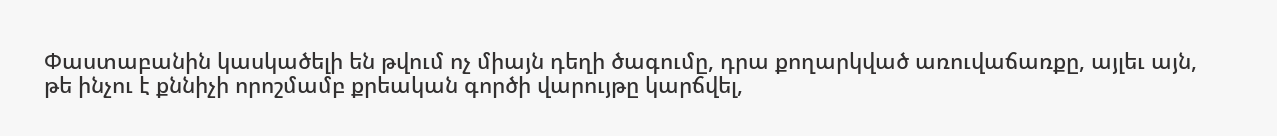Փաստաբանին կասկածելի են թվում ոչ միայն դեղի ծագումը, դրա քողարկված առուվաճառքը, այլեւ այն, թե ինչու է քննիչի որոշմամբ քրեական գործի վարույթը կարճվել,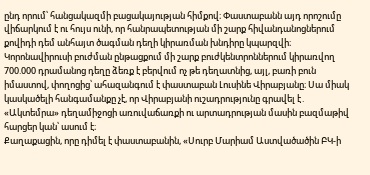ընդ որում՝ հանցակազմի բացակայության հիմքով։ Փաստաբանն այդ որոշումը վիճարկում է ու հույս ունի, որ հանրապետության մի շարք հիվանդանոցներում քովիդի դեմ անհայտ ծագման դեղի կիրառման խնդիրը կպարզվի։
Կորոնավիրուսի բուժման ընթացքում մի շարք բուժկենտրոններում կիրառվող 700.000 դրամանոց դեղը ձեռք է բերվում ոչ թե դեղատնից, այլ, բառի բուն իմաստով, փողոցից՝ ահազանգում է փաստաբան Լուսինե Վիրաբյանը։ Սա միակ կասկածելի հանգամանքը չէ, որ Վիրաբյանի ուշադրությունը գրավել է․ «Ակտեմրա» դեղամիջոցի առուվաճառքի ու արտադրության մասին բազմաթիվ հարցեր կան՝ ասում է։
Քաղաքացին, որը դիմել է փաստաբանին, «Սուրբ Մարիամ Աստվածածին ԲԿ-ի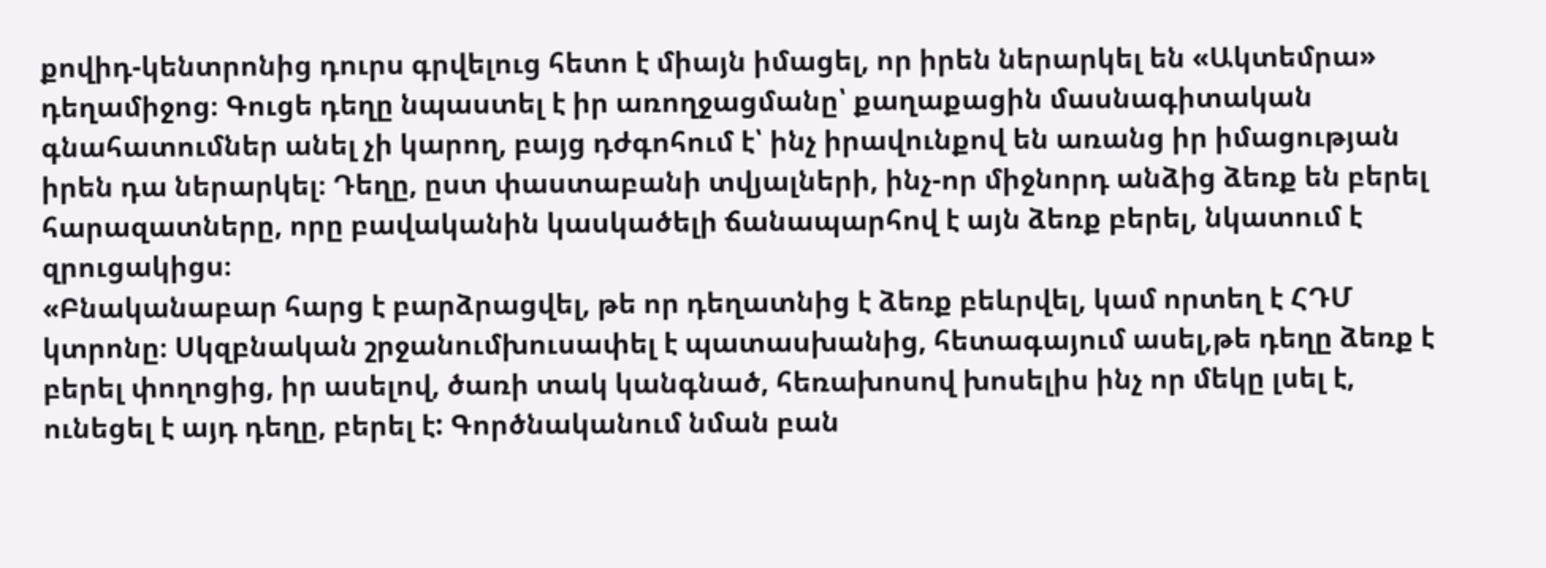քովիդ-կենտրոնից դուրս գրվելուց հետո է միայն իմացել, որ իրեն ներարկել են «Ակտեմրա» դեղամիջոց։ Գուցե դեղը նպաստել է իր առողջացմանը՝ քաղաքացին մասնագիտական գնահատումներ անել չի կարող, բայց դժգոհում է՝ ինչ իրավունքով են առանց իր իմացության իրեն դա ներարկել։ Դեղը, ըստ փաստաբանի տվյալների, ինչ-որ միջնորդ անձից ձեռք են բերել հարազատները, որը բավականին կասկածելի ճանապարհով է այն ձեռք բերել, նկատում է զրուցակիցս։
«Բնականաբար հարց է բարձրացվել, թե որ դեղատնից է ձեռք բեևրվել, կամ որտեղ է ՀԴՄ կտրոնը։ Սկզբնական շրջանումխուսափել է պատասխանից, հետագայում ասել,թե դեղը ձեռք է բերել փողոցից, իր ասելով, ծառի տակ կանգնած, հեռախոսով խոսելիս ինչ որ մեկը լսել է, ունեցել է այդ դեղը, բերել է: Գործնականում նման բան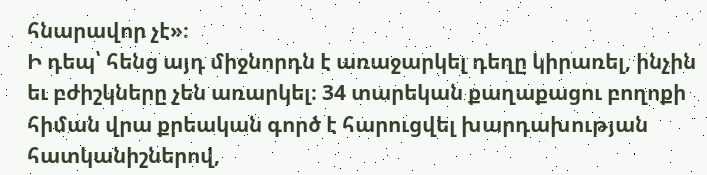հնարավոր չէ»։
Ի դեպ՝ հենց այդ միջնորդն է առաջարկել դեղը կիրառել, ինչին եւ բժիշկները չեն առարկել։ 34 տարեկան քաղաքացու բողոքի հիման վրա քրեական գործ է հարուցվել խարդախության հատկանիշներով,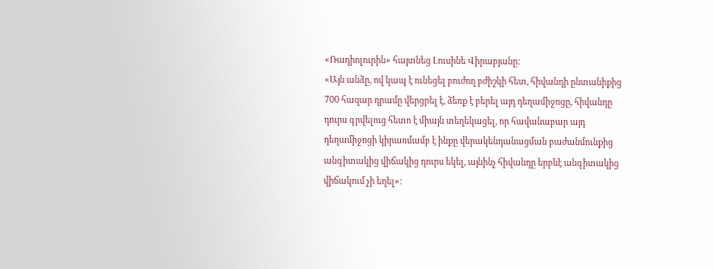«Ռադիոլուրին» հայտնեց Լուսինե Վիրաբյանը։
«Այն անձը, ով կապ է ունեցել բուժող բժիշկի հետ, հիվանդի ընտանիքից 700 հազար դրամը վերցրել է, ձեռք է բերել այդ դեղամիջոցը, հիվանդը դուրս գրվելուց հետո է միայն տեղեկացել, որ հավանաբար այդ դեղամիջոցի կիրառմամբ է ինքը վերակենդանացման բաժանմունքից անգիտակից վիճակից դուրս եկել, այնինչ հիվանդը երբևէ անգիտակից վիճակում չի եղել»։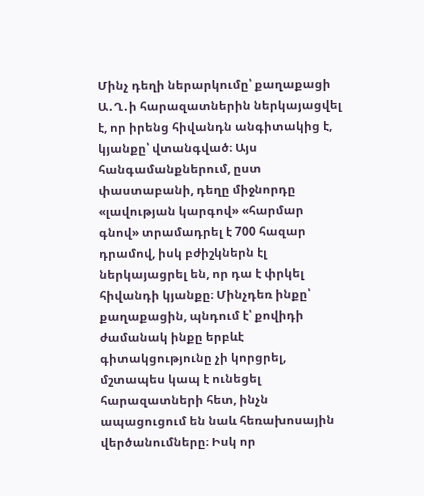Մինչ դեղի ներարկումը՝ քաղաքացի Ա․Ղ․ի հարազատներին ներկայացվել է, որ իրենց հիվանդն անգիտակից է, կյանքը՝ վտանգված։ Այս հանգամանքներում, ըստ փաստաբանի, դեղը միջնորդը «լավության կարգով» «հարմար գնով» տրամադրել է 700 հազար դրամով, իսկ բժիշկներն էլ ներկայացրել են, որ դա է փրկել հիվանդի կյանքը։ Մինչդեռ ինքը՝ քաղաքացին, պնդում է՝ քովիդի ժամանակ ինքը երբևէ գիտակցությունը չի կորցրել, մշտապես կապ է ունեցել հարազատների հետ, ինչն ապացուցում են նաև հեռախոսային վերծանումները։ Իսկ որ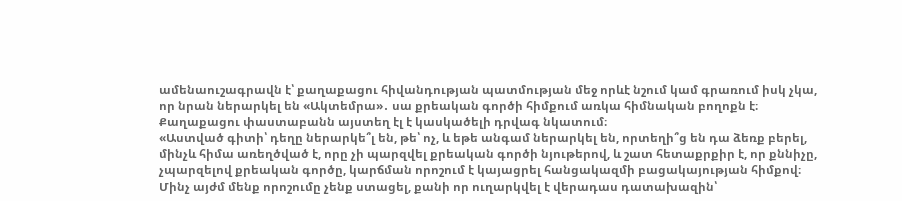ամենաուշագրավն է՝ քաղաքացու հիվանդության պատմության մեջ որևէ նշում կամ գրառում իսկ չկա, որ նրան ներարկել են «Ակտեմրա»․ սա քրեական գործի հիմքում առկա հիմնական բողոքն է։ Քաղաքացու փաստաբանն այստեղ էլ է կասկածելի դրվագ նկատում։
«Աստված գիտի՝ դեղը ներարկե՞լ են, թե՝ ոչ, և եթե անգամ ներարկել են, որտեղի՞ց են դա ձեռք բերել, մինչև հիմա առեղծված է, որը չի պարզվել քրեական գործի նյութերով, և շատ հետաքրքիր է, որ քննիչը, չպարզելով քրեական գործը, կարճման որոշում է կայացրել հանցակազմի բացակայության հիմքով։ Մինչ այժմ մենք որոշումը չենք ստացել, քանի որ ուղարկվել է վերադաս դատախազին՝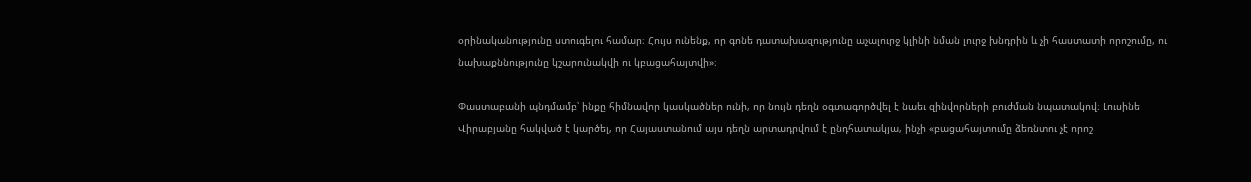օրինականությունը ստուգելու համար։ Հույս ունենք, որ գոնե դատախազությունը աչալուրջ կլինի նման լուրջ խնդրին և չի հաստատի որոշումը, ու նախաքննությունը կշարունակվի ու կբացահայտվի»։

Փաստաբանի պնդմամբ՝ ինքը հիմնավոր կասկածներ ունի, որ նույն դեղն օգտագործվել է նաեւ զինվորների բուժման նպատակով։ Լուսինե Վիրաբյանը հակված է կարծել, որ Հայաստանում այս դեղն արտադրվում է ընդհատակյա, ինչի «բացահայտումը ձեռնտու չէ որոշ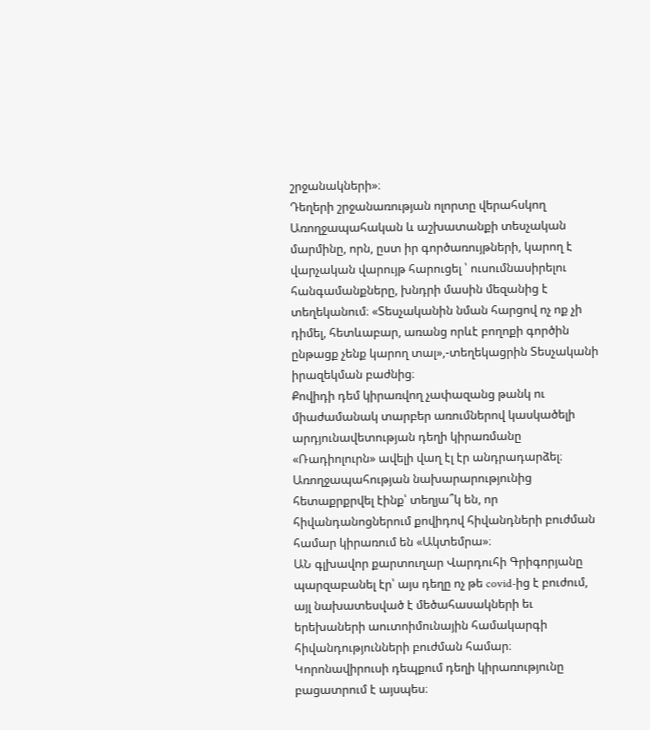շրջանակների»։
Դեղերի շրջանառության ոլորտը վերահսկող Առողջապահական և աշխատանքի տեսչական մարմինը, որն, ըստ իր գործառույթների, կարող է վարչական վարույթ հարուցել ՝ ուսումնասիրելու հանգամանքները, խնդրի մասին մեզանից է տեղեկանում։ «Տեսչականին նման հարցով ոչ ոք չի դիմել, հետևաբար, առանց որևէ բողոքի գործին ընթացք չենք կարող տալ»,-տեղեկացրին Տեսչականի իրազեկման բաժնից։
Քովիդի դեմ կիրառվող չափազանց թանկ ու միաժամանակ տարբեր առումներով կասկածելի արդյունավետության դեղի կիրառմանը «Ռադիոլուրն» ավելի վաղ էլ էր անդրադարձել։ Առողջապահության նախարարությունից հետաքրքրվել էինք՝ տեղյա՞կ են, որ հիվանդանոցներում քովիդով հիվանդների բուժման համար կիրառում են «Ակտեմրա»։
ԱՆ գլխավոր քարտուղար Վարդուհի Գրիգորյանը պարզաբանել էր՝ այս դեղը ոչ թե covid-ից է բուժում, այլ նախատեսված է մեծահասակների եւ երեխաների աուտոիմունային համակարգի հիվանդությունների բուժման համար։ Կորոնավիրուսի դեպքում դեղի կիրառությունը բացատրում է այսպես։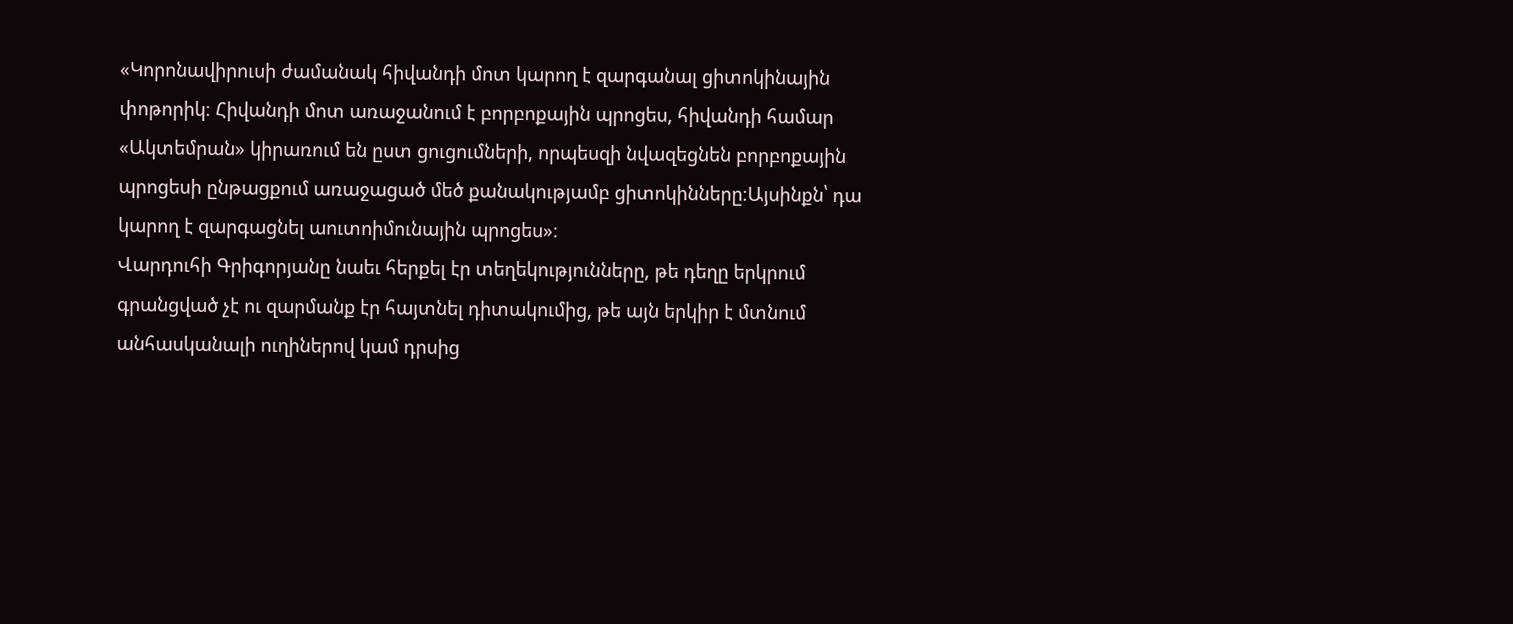«Կորոնավիրուսի ժամանակ հիվանդի մոտ կարող է զարգանալ ցիտոկինային փոթորիկ։ Հիվանդի մոտ առաջանում է բորբոքային պրոցես, հիվանդի համար «Ակտեմրան» կիրառում են ըստ ցուցումների, որպեսզի նվազեցնեն բորբոքային պրոցեսի ընթացքում առաջացած մեծ քանակությամբ ցիտոկինները։Այսինքն՝ դա կարող է զարգացնել աուտոիմունային պրոցես»։
Վարդուհի Գրիգորյանը նաեւ հերքել էր տեղեկությունները, թե դեղը երկրում գրանցված չէ ու զարմանք էր հայտնել դիտակումից, թե այն երկիր է մտնում անհասկանալի ուղիներով կամ դրսից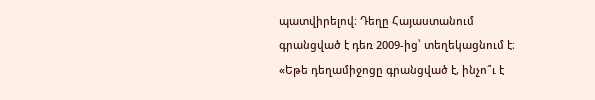պատվիրելով։ Դեղը Հայաստանում գրանցված է դեռ 2009-ից՝ տեղեկացնում է։
«Եթե դեղամիջոցը գրանցված է, ինչո՞ւ է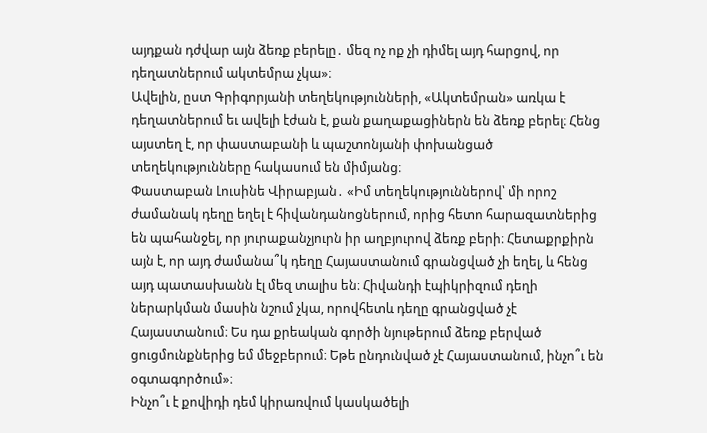այդքան դժվար այն ձեռք բերելը․ մեզ ոչ ոք չի դիմել այդ հարցով, որ դեղատներում ակտեմրա չկա»։
Ավելին, ըստ Գրիգորյանի տեղեկությունների, «Ակտեմրան» առկա է դեղատներում եւ ավելի էժան է, քան քաղաքացիներն են ձեռք բերել։ Հենց այստեղ է, որ փաստաբանի և պաշտոնյանի փոխանցած տեղեկությունները հակասում են միմյանց։
Փաստաբան Լուսինե Վիրաբյան․ «Իմ տեղեկություններով՝ մի որոշ ժամանակ դեղը եղել է հիվանդանոցներում, որից հետո հարազատներից են պահանջել, որ յուրաքանչյուրն իր աղբյուրով ձեռք բերի։ Հետաքրքիրն այն է, որ այդ ժամանա՞կ դեղը Հայաստանում գրանցված չի եղել, և հենց այդ պատասխանն էլ մեզ տալիս են։ Հիվանդի էպիկրիզում դեղի ներարկման մասին նշում չկա, որովհետև դեղը գրանցված չէ Հայաստանում։ Ես դա քրեական գործի նյութերում ձեռք բերված ցուցմունքներից եմ մեջբերում։ Եթե ընդունված չէ Հայաստանում, ինչո՞ւ են օգտագործում»։
Ինչո՞ւ է քովիդի դեմ կիրառվում կասկածելի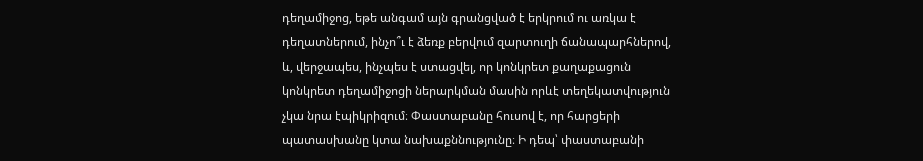դեղամիջոց, եթե անգամ այն գրանցված է երկրում ու առկա է դեղատներում, ինչո՞ւ է ձեռք բերվում զարտուղի ճանապարհներով, և, վերջապես, ինչպես է ստացվել, որ կոնկրետ քաղաքացուն կոնկրետ դեղամիջոցի ներարկման մասին որևէ տեղեկատվություն չկա նրա էպիկրիզում։ Փաստաբանը հուսով է, որ հարցերի պատասխանը կտա նախաքննությունը։ Ի դեպ՝ փաստաբանի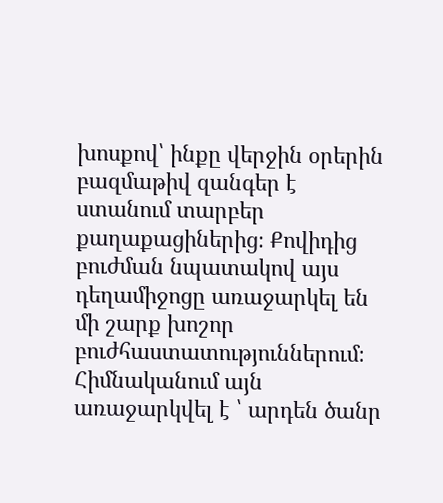խոսքով՝ ինքը վերջին օրերին բազմաթիվ զանգեր է ստանում տարբեր քաղաքացիներից։ Քովիդից բուժման նպատակով այս դեղամիջոցը առաջարկել են մի շարք խոշոր բուժհաստատություններում։ Հիմնականում այն առաջարկվել է ՝ արդեն ծանր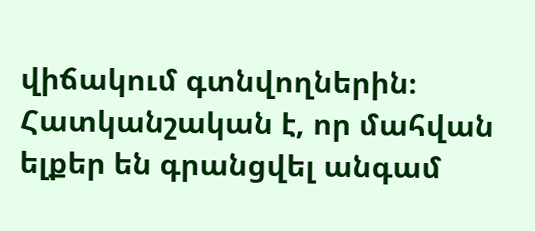վիճակում գտնվողներին։ Հատկանշական է, որ մահվան ելքեր են գրանցվել անգամ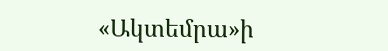«Ակտեմրա»ի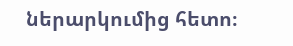ներարկումից հետո։